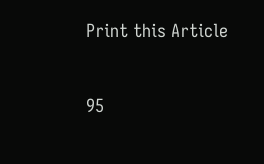Print this Article


95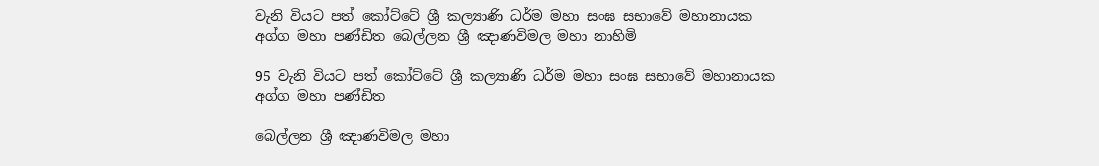වැනි වියට පත් කෝට්ටේ ශ්‍රී කල්‍යාණි ධර්ම මහා සංඝ සභාවේ මහානායක අග්ග මහා පණ්ඩිත බෙල්ලන ශ්‍රී ඤාණවිමල මහා නාහිමි

95 වැනි වියට පත් කෝට්ටේ ශ්‍රී කල්‍යාණි ධර්ම මහා සංඝ සභාවේ මහානායක අග්ග මහා පණ්ඩිත

බෙල්ලන ශ්‍රී ඤාණවිමල මහා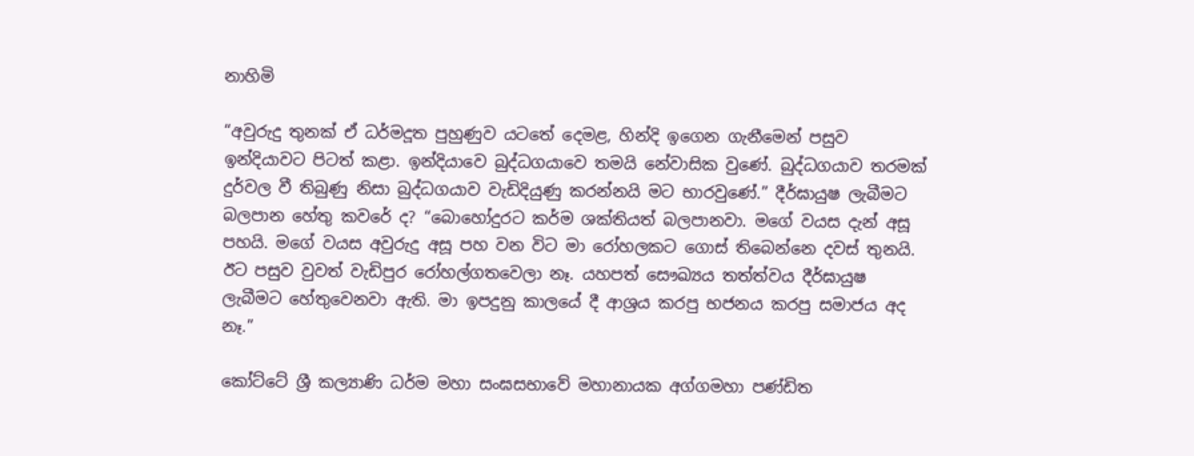නාහිමි

“අවුරුදු තුනක් ඒ ධර්මදූත පුහුණුව යටතේ දෙමළ, හින්දි ඉගෙන ගැනීමෙන් පසුව ඉන්දියාවට පිටත් කළා. ඉන්දියාවෙ බුද්ධගයාවෙ තමයි නේවාසික වුණේ. බුද්ධගයාව තරමක් දුර්වල වී තිබුණු නිසා බුද්ධගයාව වැඩිදියුණු කරන්නයි මට භාරවුණේ.” දීර්ඝායුෂ ලැබීමට බලපාන හේතු කවරේ ද? “බොහෝදුරට කර්ම ශක්තියත් බලපානවා. මගේ වයස දැන් අසූ පහයි. මගේ වයස අවුරුදු අසූ පහ වන විට මා රෝහලකට ගොස් තිබෙන්නෙ දවස් තුනයි. ඊට පසුව වුවත් වැඩිපුර රෝහල්ගතවෙලා නෑ. යහපත් සෞඛ්‍යය තත්ත්වය දීර්ඝායුෂ ලැබීමට හේතුවෙනවා ඇති. මා ඉපදුනු කාලයේ දී ආශ්‍රය කරපු භජනය කරපු සමාජය අද නෑ.”

කෝට්ටේ ශ්‍රී කල්‍යාණි ධර්ම මහා සංඝසභාවේ මහානායක අග්ගමහා පණ්ඩිත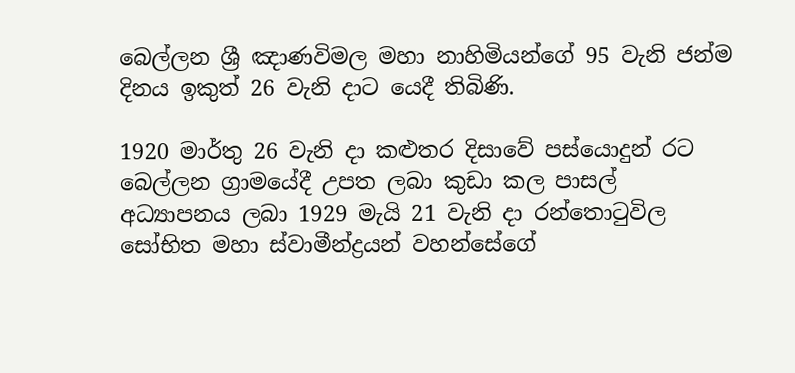බෙල්ලන ශ්‍රී ඤාණවිමල මහා නාහිමියන්ගේ 95 වැනි ජන්ම දිනය ඉකුත් 26 වැනි දාට යෙදී තිබිණි.

1920 මාර්තු 26 වැනි දා කළුතර දිසාවේ පස්යොදුන් රට බෙල්ලන ග්‍රාමයේදී උපත ලබා කුඩා කල පාසල් අධ්‍යාපනය ලබා 1929 මැයි 21 වැනි දා රන්තොටුවිල සෝභිත මහා ස්වාමීන්ද්‍රයන් වහන්සේගේ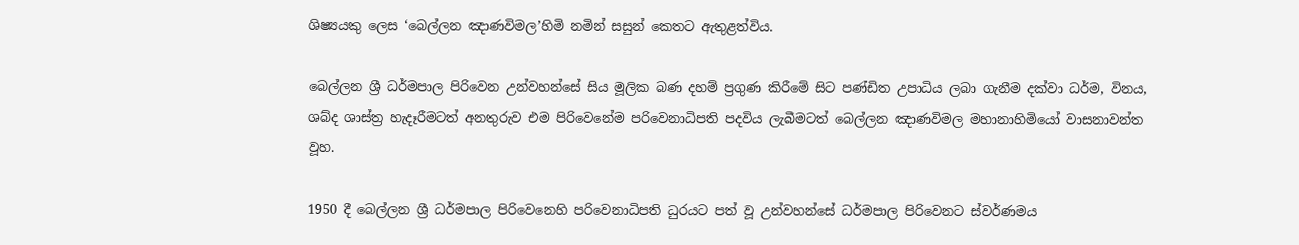ශිෂ්‍යයකු ලෙස ‘බෙල්ලන ඤාණවිමල’හිමි නමින් සසුන් කෙතට ඇතුළත්විය.

බෙල්ලන ශ්‍රී ධර්මපාල පිරිවෙන උන්වහන්සේ සිය මූලික බණ දහම් ප්‍රගුණ කිරීමේ සිට පණ්ඩිත උපාධිය ලබා ගැනීම දක්වා ධර්ම, විනය, ශබ්ද ශාස්ත්‍ර හැදෑරීමටත් අනතුරුව එම පිරිවෙනේම පරිවෙනාධිපති පදවිය ලැබීමටත් බෙල්ලන ඤාණවිමල මහානාහිමියෝ වාසනාවන්ත වූහ.

1950 දී බෙල්ලන ශ්‍රී ධර්මපාල පිරිවෙනෙහි පරිවෙනාධිපති ධුරයට පත් වූ උන්වහන්සේ ධර්මපාල පිරිවෙනට ස්වර්ණමය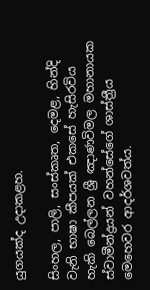යුගයක්ද උදාකළහ.

සිංහල, පාලි, සංස්කෘත, දෙමළ, හින්දි වැනි භාෂා කීපයක් එකසේ හැසිරවිය හැකි බෙල්ලන ශ්‍රී ඤාණවිමල මහානායක ස්වාමීන්ද්‍රයන් වහන්සේගේ ශාස්ත්‍රීය මෙහෙවර ආදර්ශවත්ය.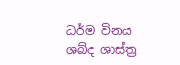ධර්ම විනය ශබ්ද ශාස්ත්‍ර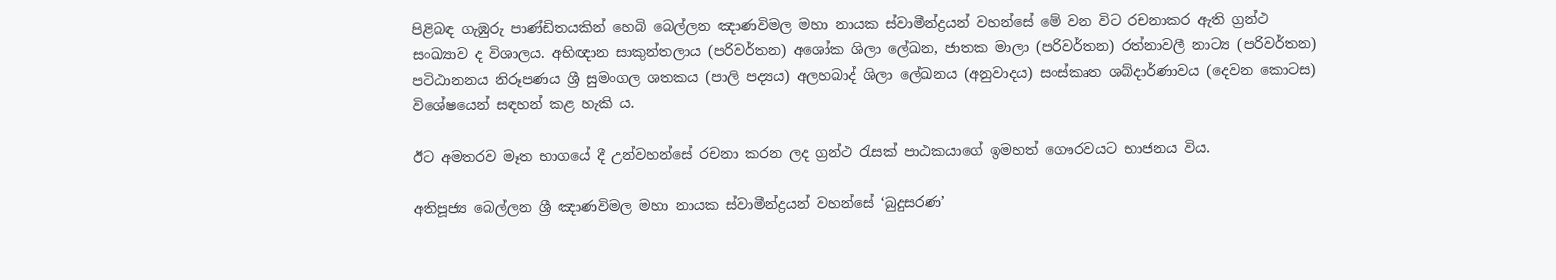පිළිබඳ ගැඹුරු පාණ්ඩිතයකින් හෙබි බෙල්ලන ඤාණවිමල මහා නායක ස්වාමීන්ද්‍රයන් වහන්සේ මේ වන විට රචනාකර ඇති ග්‍රන්ථ සංඛ්‍යාව ද විශාලය. අභිඥාන සාකුන්තලාය (පරිවර්තන) අශෝක ශිලා ලේඛන, ජාතක මාලා (පරිවර්තන) රත්නාවලී නාට්‍ය (පරිවර්තන) පටිඨානනය නිරූපණය ශ්‍රී සුමංගල ශතකය (පාලි පද්‍යය) අලහබාද් ශිලා ලේඛනය (අනුවාදය) සංස්කෘත ශබ්දාර්ණාවය (දෙවන කොටස) විශේෂයෙන් සඳහන් කළ හැකි ය.

ඊට අමතරව මෑත භාගයේ දී උන්වහන්සේ රචනා කරන ලද ග්‍රන්ථ රැසක් පාඨකයාගේ ඉමහත් ගෞරවයට භාජනය විය.

අතිපූජ්‍ය බෙල්ලන ශ්‍රී ඤාණවිමල මහා නායක ස්වාමීන්ද්‍රයන් වහන්සේ ‘බුදුසරණ’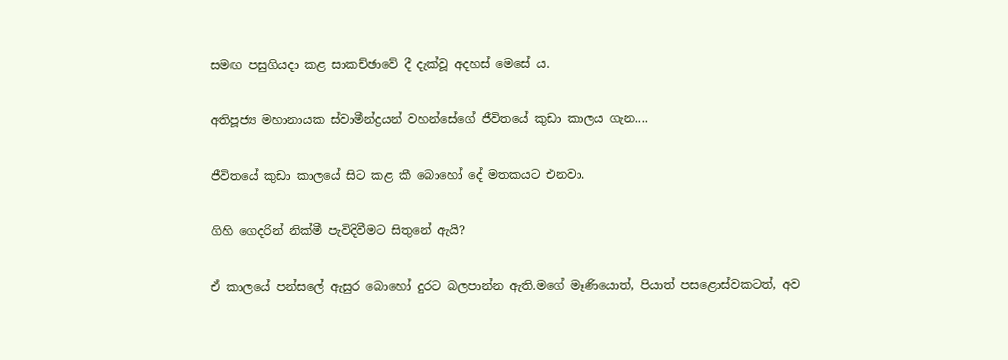සමඟ පසුගියදා කළ සාකච්ඡාවේ දී දැක්වූ අදහස් මෙසේ ය.

අතිපූජ්‍ය මහානායක ස්වාමීන්ද්‍රයන් වහන්සේගේ ජීවිතයේ කුඩා කාලය ගැන....

ජීවිතයේ කුඩා කාලයේ සිට කළ කී බොහෝ දේ මතකයට එනවා.

ගිහි ගෙදරින් නික්මී පැවිදිවීමට සිතුනේ ඇයි?

ඒ කාලයේ පන්සලේ ඇසුර බොහෝ දුරට බලපාන්න ඇති.මගේ මෑණියොත්, පියාත් පසළොස්වකටත්, අව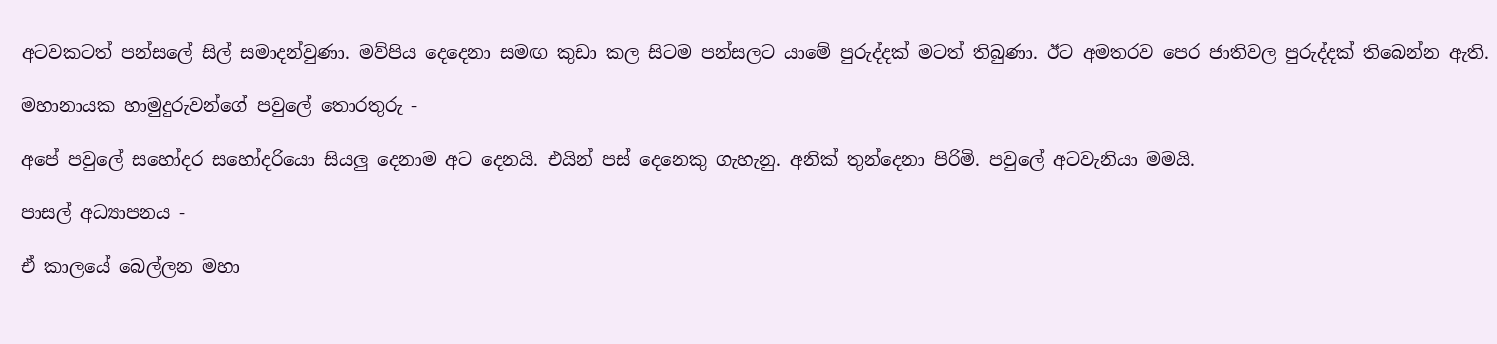අටවකටත් පන්සලේ සිල් සමාදන්වුණා. මව්පිය දෙදෙනා සමඟ කුඩා කල සිටම පන්සලට යාමේ පුරුද්දක් මටත් තිබුණා. ඊට අමතරව පෙර ජාතිවල පුරුද්දක් තිබෙන්න ඇති.

මහානායක හාමුදුරුවන්ගේ පවුලේ තොරතුරු -

අපේ පවුලේ සහෝදර සහෝදරියො සියලු දෙනාම අට දෙනයි. එයින් පස් දෙනෙකු ගැහැනු. අනික් තුන්දෙනා පිරිමි. පවුලේ අටවැනියා මමයි.

පාසල් අධ්‍යාපනය -

ඒ කාලයේ බෙල්ලන මහා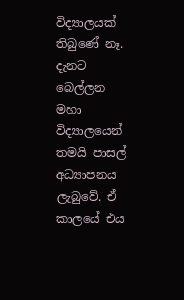විද්‍යාලයක් තිබුණේ නෑ. දැනට බෙල්ලන මහා විද්‍යාලයෙන් තමයි පාසල් අධ්‍යාපනය ලැබුවේ. ඒ කාලයේ එය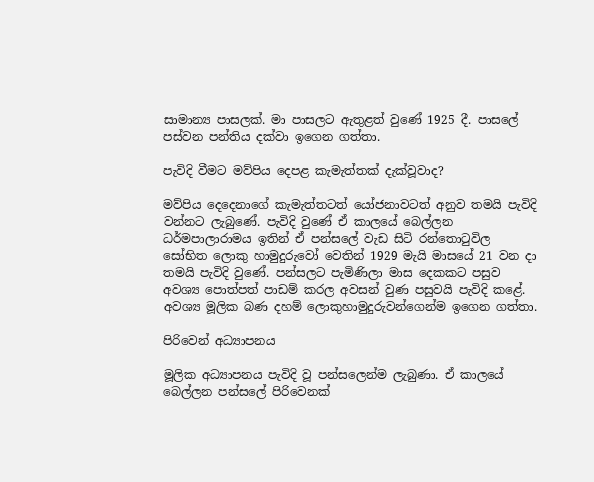සාමාන්‍ය පාසලක්. මා පාසලට ඇතුළත් වුණේ 1925 දී. පාසලේ පස්වන පන්තිය දක්වා ඉගෙන ගත්තා.

පැවිදි වීමට මව්පිය දෙපළ කැමැත්තක් දැක්වූවාද?

මව්පිය දෙදෙනාගේ කැමැත්තටත් යෝජනාවටත් අනුව තමයි පැවිදි වන්නට ලැබුණේ. පැවිදි වුණේ ඒ කාලයේ බෙල්ලන ධර්මපාලාරාමය ඉතින් ඒ පන්සලේ වැඩ සිටි රන්තොටුවිල සෝභිත ලොකු හාමුදුරුවෝ වෙතින් 1929 මැයි මාසයේ 21 වන දා තමයි පැවිදි වුණේ. පන්සලට පැමිණිලා මාස දෙකකට පසුව අවශ්‍ය පොත්පත් පාඩම් කරල අවසන් වුණ පසුවයි පැවිදි කළේ. අවශ්‍ය මූලික බණ දහම් ලොකුහාමුදුරුවන්ගෙන්ම ඉගෙන ගත්තා.

පිරිවෙන් අධ්‍යාපනය

මූලික අධ්‍යාපනය පැවිදි වූ පන්සලෙන්ම ලැබුණා. ඒ කාලයේ බෙල්ලන පන්සලේ පිරිවෙනක්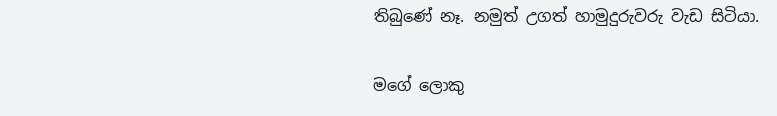තිබුණේ නෑ. නමුත් උගත් හාමුදුරුවරු වැඩ සිටියා.

මගේ ලොකු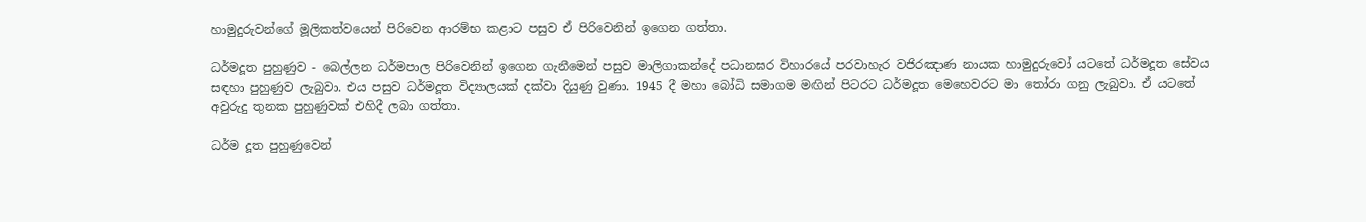හාමුදුරුවන්ගේ මූලිකත්වයෙන් පිරිවෙන ආරම්භ කළාට පසුව ඒ පිරිවෙනින් ඉගෙන ගත්තා.

ධර්මදූත පුහුණුව - බෙල්ලන ධර්මපාල පිරිවෙනින් ඉගෙන ගැනීමෙන් පසුව මාලිගාකන්දේ පධානඝර විහාරයේ පරවාහැර වජිරඤාණ නායක හාමුදුරුවෝ යටතේ ධර්මදූත සේවය සඳහා පුහුණුව ලැබුවා. එය පසුව ධර්මදූත විද්‍යාලයක් දක්වා දියුණු වුණා. 1945 දී මහා බෝධි සමාගම මඟින් පිටරට ධර්මදූත මෙහෙවරට මා තෝරා ගනු ලැබුවා. ඒ යටතේ අවුරුදු තුනක පුහුණුවක් එහිදී ලබා ගත්තා.

ධර්ම දූත පුහුණුවෙන්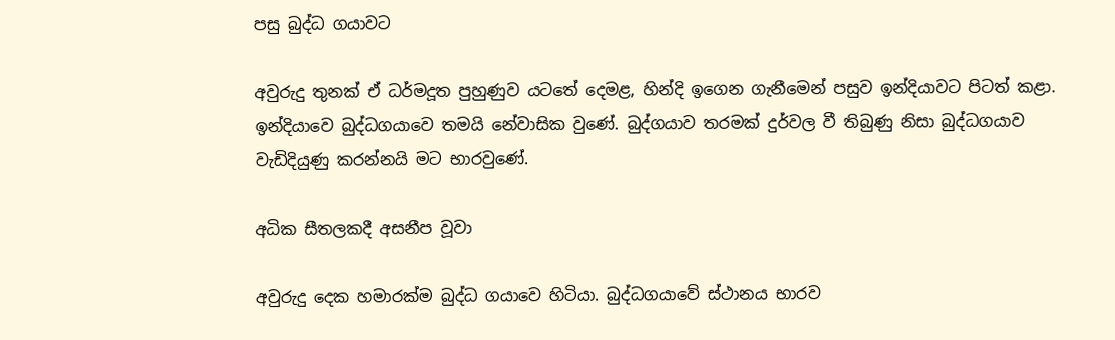පසු බුද්ධ ගයාවට

අවුරුදු තුනක් ඒ ධර්මදූත පුහුණුව යටතේ දෙමළ, හින්දි ඉගෙන ගැනීමෙන් පසුව ඉන්දියාවට පිටත් කළා. ඉන්දියාවෙ බුද්ධගයාවෙ තමයි නේවාසික වුණේ. බුද්ගයාව තරමක් දුර්වල වී තිබුණු නිසා බුද්ධගයාව වැඩිදියුණු කරන්නයි මට භාරවුණේ.

අධික සීතලකදී අසනීප වූවා

අවුරුදු දෙක හමාරක්ම බුද්ධ ගයාවෙ හිටියා. බුද්ධගයාවේ ස්ථානය භාරව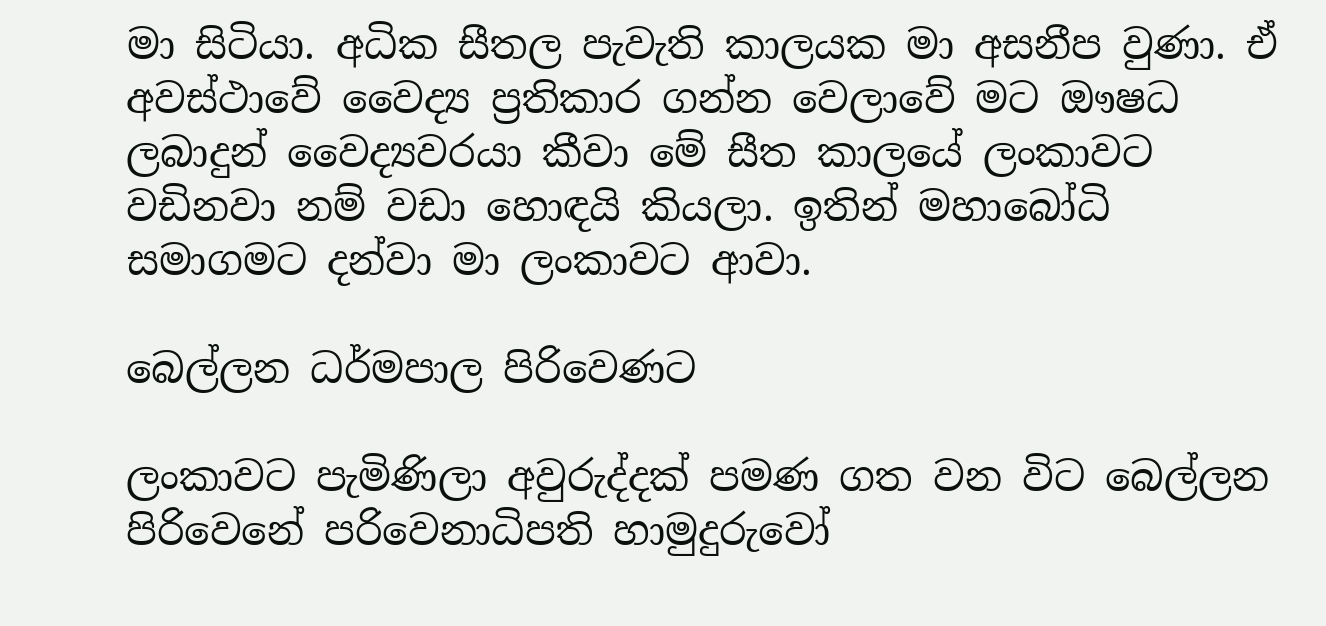මා සිටියා. අධික සීතල පැවැති කාලයක මා අසනීප වුණා. ඒ අවස්ථාවේ වෛද්‍ය ප්‍රතිකාර ගන්න වෙලාවේ මට ඖෂධ ලබාදුන් වෛද්‍යවරයා කීවා මේ සීත කාලයේ ලංකාවට වඩිනවා නම් වඩා හොඳයි කියලා. ඉතින් මහාබෝධි සමාගමට දන්වා මා ලංකාවට ආවා.

බෙල්ලන ධර්මපාල පිරිවෙණට

ලංකාවට පැමිණිලා අවුරුද්දක් පමණ ගත වන විට බෙල්ලන පිරිවෙනේ පරිවෙනාධිපති හාමුදුරුවෝ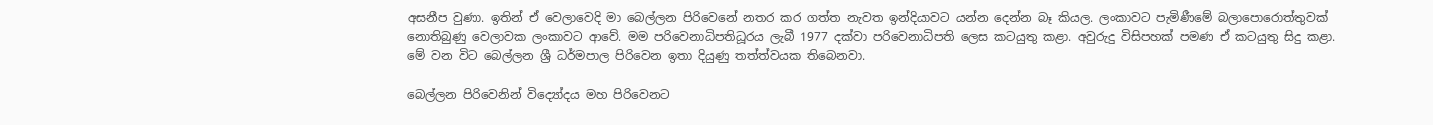අසනීප වුණා. ඉතින් ඒ වෙලාවෙදි මා බෙල්ලන පිරිවෙනේ නතර කර ගත්ත නැවත ඉන්දියාවට යන්න දෙන්න බෑ කියල. ලංකාවට පැමිණීමේ බලාපොරොත්තුවක් නොතිබුණු වෙලාවක ලංකාවට ආවේ. මම පරිවෙනාධිපතිධූරය ලැබී 1977 දක්වා පරිවෙනාධිපති ලෙස කටයුතු කළා. අවුරුදු විසිපහක් පමණ ඒ කටයුතු සිදු කළා. මේ වන විට බෙල්ලන ශ්‍රී ධර්මපාල පිරිවෙන ඉතා දියුණු තත්ත්වයක තිබෙනවා.

බෙල්ලන පිරිවෙනින් විද්‍යෝදය මහ පිරිවෙනට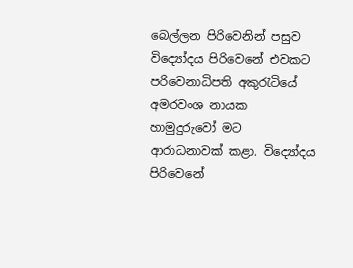බෙල්ලන පිරිවෙනින් පසුව විද්‍යෝදය පිරිවෙනේ එවකට පරිවෙනාධිපති අකුරැටියේ අමරවංශ නායක හාමුදුරුවෝ මට ආරාධනාවක් කළා. විද්‍යෝදය පිරිවෙනේ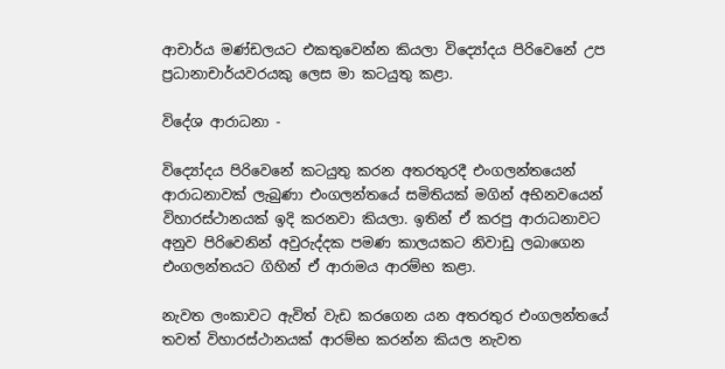ආචාර්ය මණ්ඩලයට එකතුවෙන්න කියලා විද්‍යෝදය පිරිවෙනේ උප ප්‍රධානාචාර්යවරයකු ලෙස මා කටයුතු කළා.

විදේශ ආරාධනා -

විද්‍යෝදය පිරිවෙනේ කටයුතු කරන අතරතුරදී එංගලන්තයෙන් ආරාධනාවක් ලැබුණා එංගලන්තයේ සමිතියක් මගින් අභිනවයෙන් විහාරස්ථානයක් ඉදි කරනවා කියලා. ඉතින් ඒ කරපු ආරාධනාවට අනුව පිරිවෙනින් අවුරුද්දක පමණ කාලයකට නිවාඩු ලබාගෙන එංගලන්තයට ගිහින් ඒ ආරාමය ආරම්භ කළා.

නැවත ලංකාවට ඇවිත් වැඩ කරගෙන යන අතරතුර එංගලන්තයේ තවත් විහාරස්ථානයක් ආරම්භ කරන්න කියල නැවත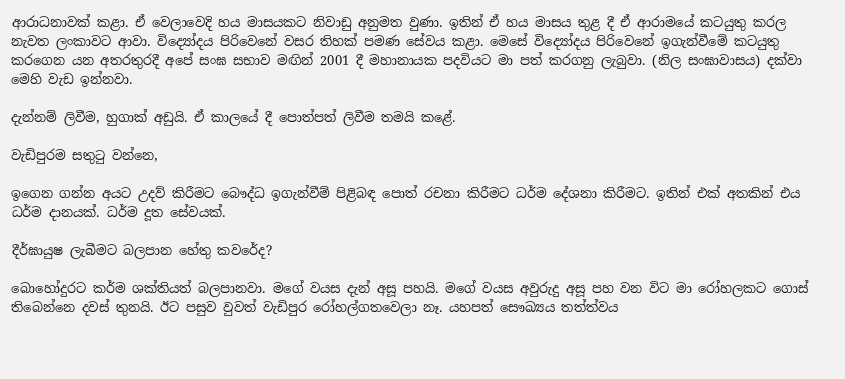ආරාධනාවක් කළා. ඒ වෙලාවෙදි හය මාසයකට නිවාඩු අනුමත වුණා. ඉතින් ඒ හය මාසය තුළ දී ඒ ආරාමයේ කටයුතු කරල නැවත ලංකාවට ආවා. විද්‍යෝදය පිරිවෙනේ වසර තිහක් පමණ සේවය කළා. මෙසේ විද්‍යෝදය පිරිවෙනේ ඉගැන්වීමේ කටයුතු කරගෙන යන අතරතුරදී අපේ සංඝ සභාව මඟින් 2001 දී මහානායක පදවියට මා පත් කරගනු ලැබුවා. (නිල සංඝාවාසය) දක්වා මෙහි වැඩ ඉන්නවා.

දැන්නම් ලිවීම, හුගාක් අඩුයි. ඒ කාලයේ දී පොත්පත් ලිවීම තමයි කළේ.

වැඩිපුරම සතුටු වන්නෙ,

ඉගෙන ගන්න අයට උදව් කිරීමට බෞද්ධ ඉගැන්වීම් පිළිබඳ පොත් රචනා කිරීමට ධර්ම දේශනා කිරීමට. ඉතින් එක් අතකින් එය ධර්ම දානයක්. ධර්ම දූත සේවයක්.

දීර්ඝායුෂ ලැබීමට බලපාන හේතු කවරේද?

බොහෝදුරට කර්ම ශක්තියත් බලපානවා. මගේ වයස දැන් අසූ පහයි. මගේ වයස අවුරුදු අසූ පහ වන විට මා රෝහලකට ගොස් තිබෙන්නෙ දවස් තුනයි. ඊට පසුව වුවත් වැඩිපුර රෝහල්ගතවෙලා නෑ. යහපත් සෞඛ්‍යය තත්ත්වය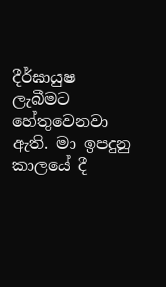දීර්ඝායුෂ ලැබීමට හේතුවෙනවා ඇති. මා ඉපදුනු කාලයේ දී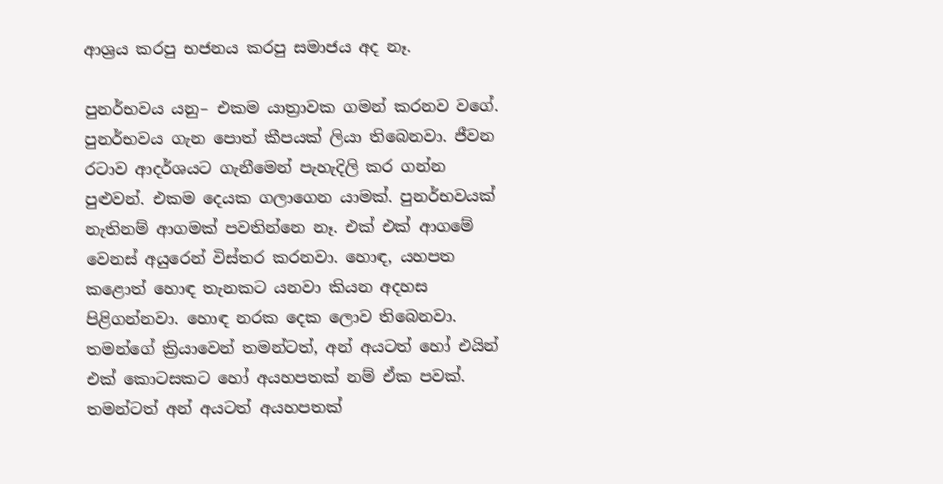ආශ්‍රය කරපු භජනය කරපු සමාජය අද නෑ.

පුනර්භවය යනු– එකම යාත්‍රාවක ගමන් කරනව වගේ. පුනර්භවය ගැන පොත් කීපයක් ලියා තිබෙනවා. ජීවන රටාව ආදර්ශයට ගැනීමෙන් පැහැදිලි කර ගන්න පුළුවන්. එකම දෙයක ගලාගෙන යාමක්. පුනර්භවයක් නැතිනම් ආගමක් පවතින්නෙ නෑ. එක් එක් ආගමේ වෙනස් අයුරෙන් විස්තර කරනවා. හොඳ, යහපත කළොත් හොඳ තැනකට යනවා කියන අදහස පිළිගන්නවා. හොඳ නරක දෙක ලොව තිබෙනවා. තමන්ගේ ක්‍රියාවෙන් තමන්ටත්, අන් අයටත් හෝ එයින් එක් කොටසකට හෝ අයහපතක් නම් ඒක පවක්. තමන්ටත් අන් අයටත් අයහපතක්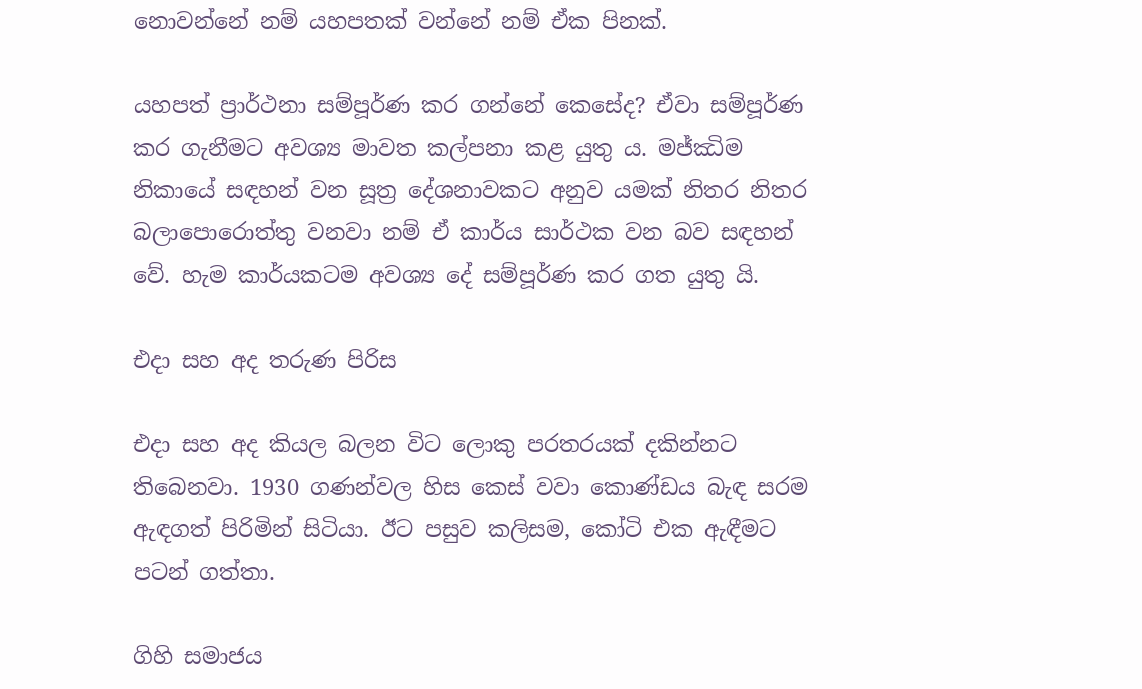නොවන්නේ නම් යහපතක් වන්නේ නම් ඒක පිනක්.

යහපත් ප්‍රාර්ථනා සම්පූර්ණ කර ගන්නේ කෙසේද? ඒවා සම්පූර්ණ කර ගැනීමට අවශ්‍ය මාවත කල්පනා කළ යුතු ය. මජ්ඣිම නිකායේ සඳහන් වන සූත්‍ර දේශනාවකට අනුව යමක් නිතර නිතර බලාපොරොත්තු වනවා නම් ඒ කාර්ය සාර්ථක වන බව සඳහන් වේ. හැම කාර්යකටම අවශ්‍ය දේ සම්පූර්ණ කර ගත යුතු යි.

එදා සහ අද තරුණ පිරිස

එදා සහ අද කියල බලන විට ලොකු පරතරයක් දකින්නට තිබෙනවා. 1930 ගණන්වල හිස කෙස් වවා කොණ්ඩය බැඳ සරම ඇඳගත් පිරිමින් සිටියා. ඊට පසුව කලිසම, කෝටි එක ඇඳීමට පටන් ගත්තා.

ගිහි සමාජය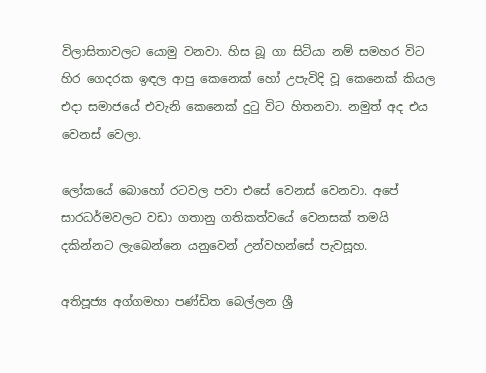විලාසිතාවලට යොමු වනවා. හිස බූ ගා සිටියා නම් සමහර විට හිර ගෙදරක ඉඳල ආපු කෙනෙක් හෝ උපැවිදි වූ කෙනෙක් කියල එදා සමාජයේ එවැනි කෙනෙක් දුටු විට හිතනවා. නමුත් අද එය වෙනස් වෙලා.

ලෝකයේ බොහෝ රටවල පවා එසේ වෙනස් වෙනවා. අපේ සාරධර්මවලට වඩා ගතානු ගතිකත්වයේ වෙනසක් තමයි දකින්නට ලැබෙන්නෙ යනුවෙන් උන්වහන්සේ පැවසූහ.

අතිපූජ්‍ය අග්ගමහා පණ්ඩිත බෙල්ලන ශ්‍රී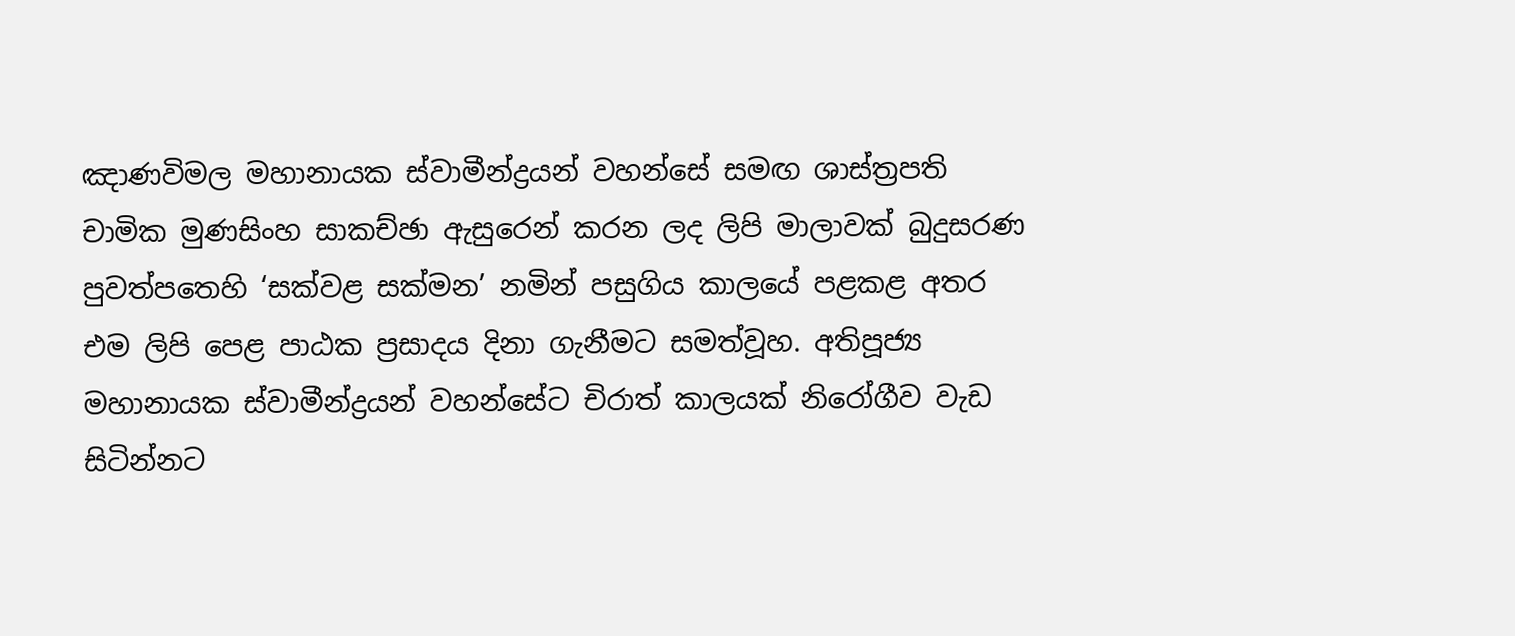ඤාණවිමල මහානායක ස්වාමීන්ද්‍රයන් වහන්සේ සමඟ ශාස්ත්‍රපති චාමික මුණසිංහ සාකච්ඡා ඇසුරෙන් කරන ලද ලිපි මාලාවක් බුදුසරණ පුවත්පතෙහි ‘සක්වළ සක්මන’ නමින් පසුගිය කාලයේ පළකළ අතර එම ලිපි පෙළ පාඨක ප්‍රසාදය දිනා ගැනීමට සමත්වූහ. අතිපූජ්‍ය මහානායක ස්වාමීන්ද්‍රයන් වහන්සේට චිරාත් කාලයක් නිරෝගීව වැඩ සිටින්නට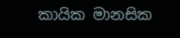කායික මානසික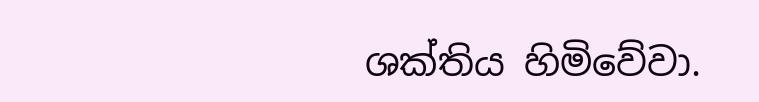ශක්තිය හිමිවේවා.